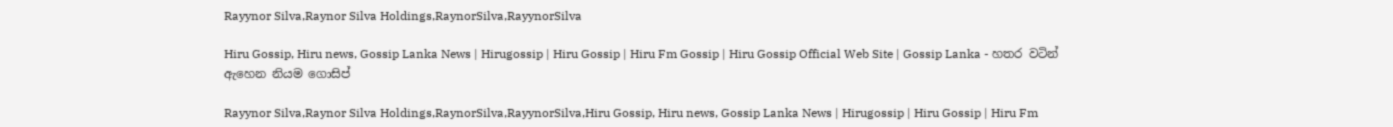Rayynor Silva,Raynor Silva Holdings,RaynorSilva,RayynorSilva

Hiru Gossip, Hiru news, Gossip Lanka News | Hirugossip | Hiru Gossip | Hiru Fm Gossip | Hiru Gossip Official Web Site | Gossip Lanka - හතර වටින් ඇහෙන නියම ගොසිප්

Rayynor Silva,Raynor Silva Holdings,RaynorSilva,RayynorSilva,Hiru Gossip, Hiru news, Gossip Lanka News | Hirugossip | Hiru Gossip | Hiru Fm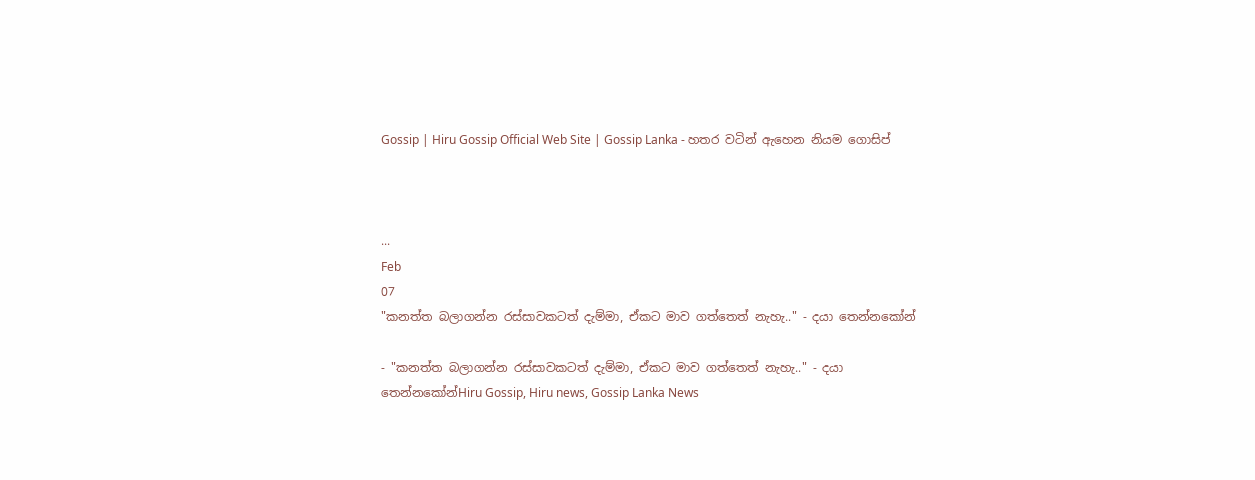Gossip | Hiru Gossip Official Web Site | Gossip Lanka - හතර වටින් ඇහෙන නියම ගොසිප්



...
Feb
07
"කනත්ත බලාගන්න රස්සාවකටත් දැම්මා, ඒකට මාව ගත්තෙත් නැහැ.." - දයා තෙන්නකෝන්

- "කනත්ත බලාගන්න රස්සාවකටත් දැම්මා, ඒකට මාව ගත්තෙත් නැහැ.." - දයා තෙන්නකෝන්Hiru Gossip, Hiru news, Gossip Lanka News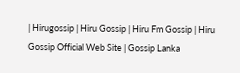| Hirugossip | Hiru Gossip | Hiru Fm Gossip | Hiru Gossip Official Web Site | Gossip Lanka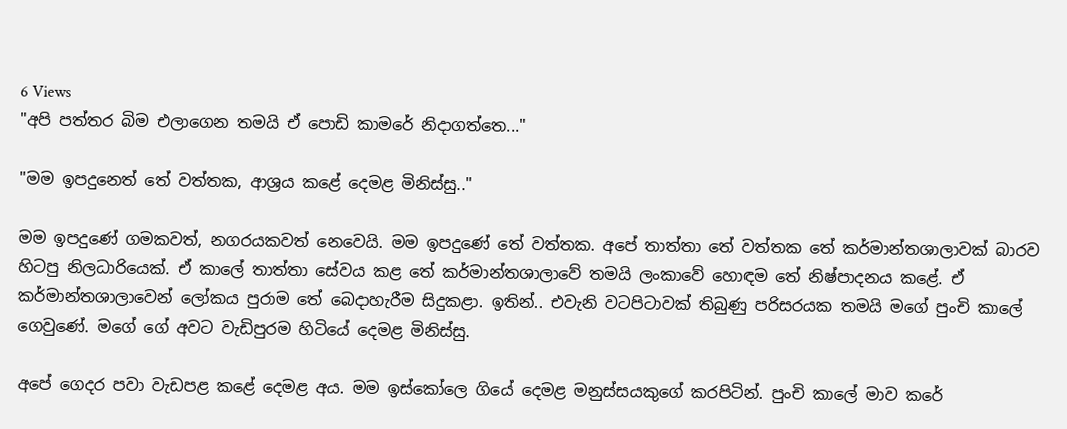6 Views
"අපි පත්තර බිම එලාගෙන තමයි ඒ පොඩි කාමරේ නිදාගත්තෙ..."

"මම ඉපදුනෙත් තේ වත්තක, ආශ්‍රය කළේ දෙමළ මිනිස්සු.."

මම ඉපදුණේ ගමකවත්, නගරයකවත් නෙවෙයි. මම ඉපදුණේ තේ වත්තක. අපේ තාත්තා තේ වත්තක තේ කර්මාන්තශාලාවක් බාරව හිටපු නිලධාරියෙක්. ඒ කාලේ තාත්තා සේවය කළ තේ කර්මාන්තශාලාවේ තමයි ලංකාවේ හොඳම තේ නිෂ්පාදනය කළේ. ඒ කර්මාන්තශාලාවෙන් ලෝකය පුරාම තේ බෙදාහැරීම සිදුකළා. ඉතින්.. එවැනි වටපිටාවක් තිබුණු පරිසරයක තමයි මගේ පුංචි කාලේ ගෙවුණේ. මගේ ගේ අවට වැඩිපුරම හිටියේ දෙමළ මිනිස්සු.

අපේ ගෙදර පවා වැඩපළ කළේ දෙමළ අය. මම ඉස්කෝලෙ ගියේ දෙමළ මනුස්සයකුගේ කරපිටින්. පුංචි කාලේ මාව කරේ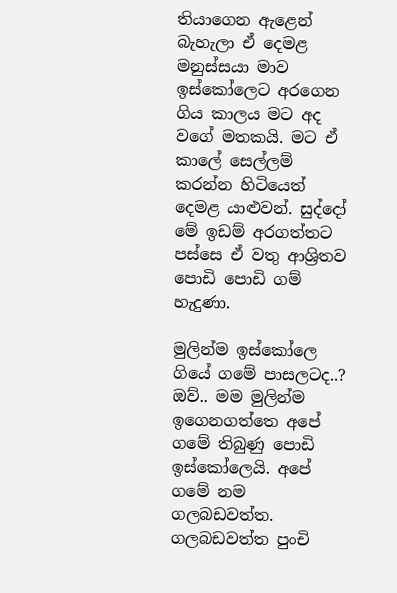තියාගෙන ඇළෙන් බැහැලා ඒ දෙමළ මනුස්සයා මාව ඉස්කෝලෙට අරගෙන ගිය කාලය මට අද වගේ මතකයි. මට ඒ කාලේ සෙල්ලම් කරන්න හිටියෙත් දෙමළ යාළුවන්. සුද්දෝ මේ ඉඩම් අරගත්තට පස්සෙ ඒ වතු ආශ්‍රිතව පොඩි පොඩි ගම් හැදුණා.

මුලින්ම ඉස්කෝලෙ ගියේ ගමේ පාසලටද..?
ඔව්.. මම මුලින්ම ඉගෙනගත්තෙ අපේ ගමේ තිබුණු පොඩි ඉස්කෝලෙයි. අපේ ගමේ නම ගලබඩවත්ත. ගලබඩවත්ත පුංචි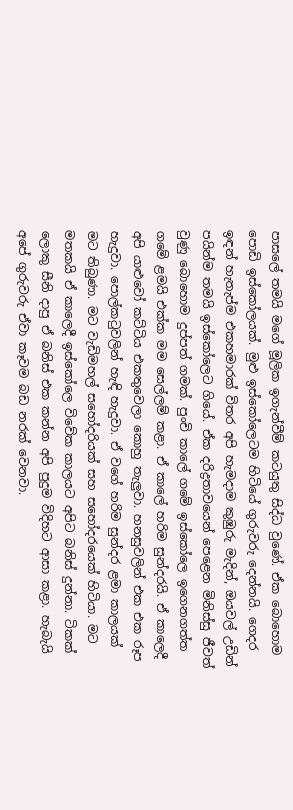පාසලේ තමයි මගේ මූලික ඉගැන්වීම් කටයුතු සිද්ධ වුණේ. ඒක බොහොම පොඩි ඉස්කෝලයක්. මුළු ඉස්කෝලෙටම හිටියේ ගුරුවරු දෙන්නයි. ගෙදර ඉඳන් හැතැප්ම එකහමාරක් විතර අපි හැමදාම කුඹුරු මැදින්, ඔයවල් උඩින් පයින්ම තමයි ඉස්කෝලෙට ගියේ. ඒක දරිද්‍රතාවයෙන් පෙළෙන මිනිස්සු ජීවත් වුණු බොහොම දුප්පත් ගමක්. පුංචි කාලේ ගමේ ඉස්කෝලෙ ඉගෙනගත්ත ගමේ ළමයි එක්ක මම සෙල්ලම් කළා. ඒ කාලේ හරිම සුන්දරයි. ඒ කාලෙදී අපි යාළුවෝ කට්ටිය එකතුවෙලා කොහු තැලුවා. හනසුවලින් එක එක රූප හැදුවා. පොල්කටුවලින් හැඳි හැදුවා. ඒ වගේ හරිම සුන්දර ළමා කාලයක් මට තිබුණා. මට වැඩිමහල් සහෝදරියක් සහ සහෝදරයෙක් හිටියා. මට මතකයි ඒ කාලෙදී ඉස්කෝලෙ විවේක කාලයට අපිට බනිස් දුන්නා. ටිකක් ලොකු සීනි දාපු ඒ බනිස් එක කන්න අපි පුදුම විදිහට ආසා කළා. හැබැයි අපේ ගුරුවරු ඒවා කෑවම බඩ නරක් වෙනවා.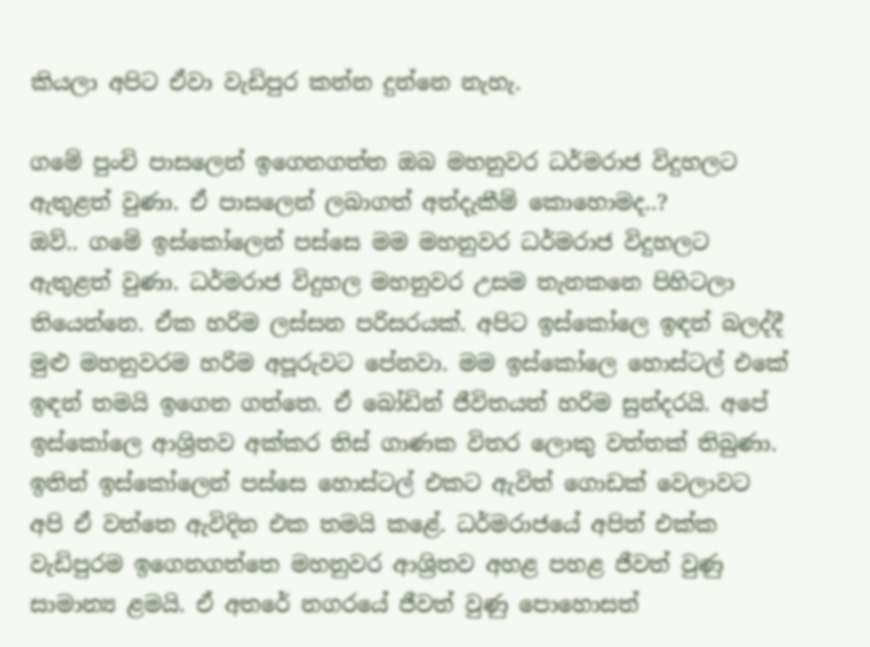කියලා අපිට ඒවා වැඩිපුර කන්න දුන්නෙ නැහැ.

ගමේ පුංචි පාසලෙන් ඉගෙනගත්ත ඔබ මහනුවර ධර්මරාජ විදුහලට ඇතුළත් වුණා. ඒ පාසලෙන් ලබාගත් අත්දැකීම් කොහොමද..?
ඔව්.. ගමේ ඉස්කෝලෙන් පස්සෙ මම මහනුවර ධර්මරාජ විදුහලට ඇතුළත් වුණා. ධර්මරාජ විදුහල මහනුවර උසම තැනකනෙ පිහිටලා තියෙන්නෙ. ඒක හරිම ලස්සන පරිසරයක්. අපිට ඉස්කෝලෙ ඉඳන් බලද්දී මුළු මහනුවරම හරිම අපූරුවට පේනවා. මම ඉස්කෝලෙ හොස්ටල් එකේ ඉඳන් තමයි ඉගෙන ගත්තෙ. ඒ බෝඩින් ජීවිතයත් හරිම සුන්දරයි. අපේ ඉස්කෝලෙ ආශ්‍රිතව අක්කර තිස් ගාණක විතර ලොකු වත්තක් තිබුණා. ඉතින් ඉස්කෝලෙන් පස්සෙ හොස්ටල් එකට ඇවිත් ගොඩක් වෙලාවට අපි ඒ වත්තෙ ඇවිදින එක තමයි කළේ. ධර්මරාජයේ අපිත් එක්ක වැඩිපුරම ඉගෙනගත්තෙ මහනුවර ආශ්‍රිතව අහළ පහළ ජීවත් වුණු සාමාන්‍ය ළමයි. ඒ අතරේ නගරයේ ජීවත් වුණු පොහොසත්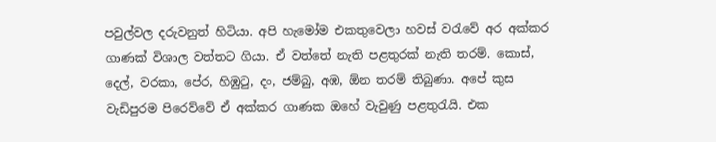පවුල්වල දරුවනුත් හිටියා. අපි හැමෝම එකතුවෙලා හවස් වරැවේ අර අක්කර ගාණක් විශාල වත්තට ගියා. ඒ වත්තේ නැති පළතුරක් නැති තරම්. කොස්, දෙල්, වරකා, පේර, හිඹුටු, දං, ජම්බු, අඹ, ඕන තරම් තිබුණා. අපේ කුස වැඩිපුරම පිරෙව්වේ ඒ අක්කර ගාණක ඔහේ වැවුණු පළතුරැයි. එක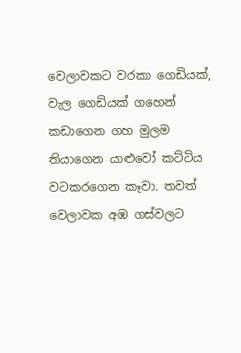වෙලාවකට වරකා ගෙඩියක්, වැල ගෙඩියක් ගහෙන් කඩාගෙන ගහ මුලම තියාගෙන යාළුවෝ කට්ටිය වටකරගෙන කෑවා. තවත් වෙලාවක අඹ ගස්වලට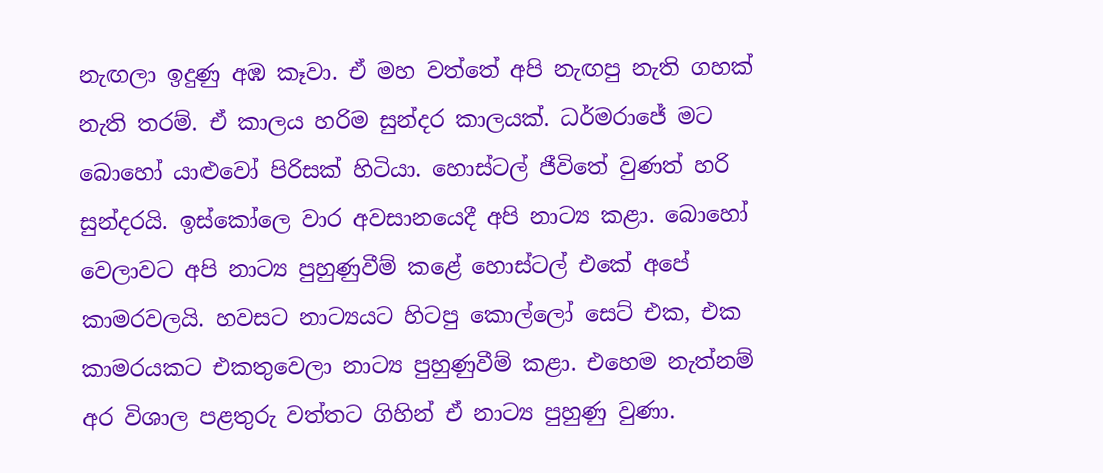නැඟලා ඉදුණු අඹ කෑවා. ඒ මහ වත්තේ අපි නැඟපු නැති ගහක් නැති තරම්. ඒ කාලය හරිම සුන්දර කාලයක්. ධර්මරාජේ මට බොහෝ යාළුවෝ පිරිසක් හිටියා. හොස්ටල් ජීවිතේ වුණත් හරි සුන්දරයි. ඉස්කෝලෙ වාර අවසානයෙදී අපි නාට්‍ය කළා. බොහෝ වෙලාවට අපි නාට්‍ය පුහුණුවීම් කළේ හොස්ටල් එකේ අපේ කාමරවලයි. හවසට නාට්‍යයට හිටපු කොල්ලෝ සෙට් එක, එක කාමරයකට එකතුවෙලා නාට්‍ය පුහුණුවීම් කළා. එහෙම නැත්නම් අර විශාල පළතුරු වත්තට ගිහින් ඒ නාට්‍ය පුහුණු වුණා.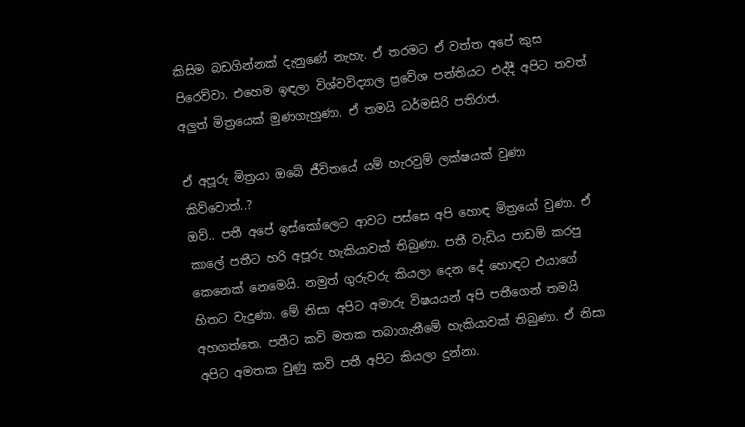කිසිම බඩගින්නක් දැනුණේ නැහැ. ඒ තරමට ඒ වත්ත අපේ කුස පිරෙව්වා. එහෙම ඉඳලා විශ්වවිද්‍යාල ප්‍රවේශ පන්තියට එද්දී අපිට තවත් අලුත් මිත්‍රයෙක් මුණගැහුණා. ඒ තමයි ධර්මසිරි පතිරාජ.

ඒ අපූරු මිත්‍රයා ඔබේ ජීවිතයේ යම් හැරවුම් ලක්ෂයක් වුණා කිව්වොත්..?
ඔව්.. පතී අපේ ඉස්කෝලෙට ආවට පස්සෙ අපි හොඳ මිත්‍රයෝ වුණා. ඒ කාලේ පතීට හරි අපූරු හැකියාවක් තිබුණා. පතී වැඩිය පාඩම් කරපු කෙනෙක් නෙමෙයි. නමුත් ගුරුවරු කියලා දෙන දේ හොඳට එයාගේ හිතට වැදුණා. මේ නිසා අපිට අමාරු විෂයයන් අපි පතීගෙන් තමයි අහගත්තෙ. පතීට කවි මතක තබාගැනීමේ හැකියාවක් තිබුණා. ඒ නිසා අපිට අමතක වුණු කවි පතී අපිට කියලා දුන්නා.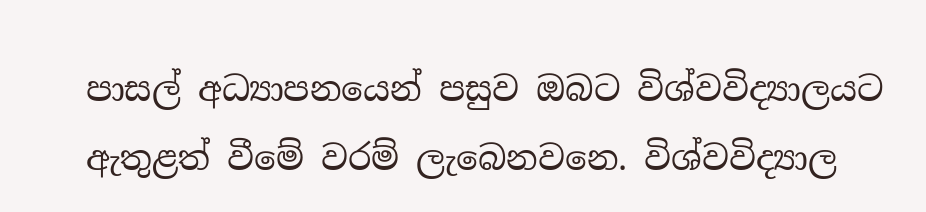පාසල් අධ්‍යාපනයෙන් පසුව ඔබට විශ්වවිද්‍යාලයට ඇතුළත් වීමේ වරම් ලැබෙනවනෙ. විශ්වවිද්‍යාල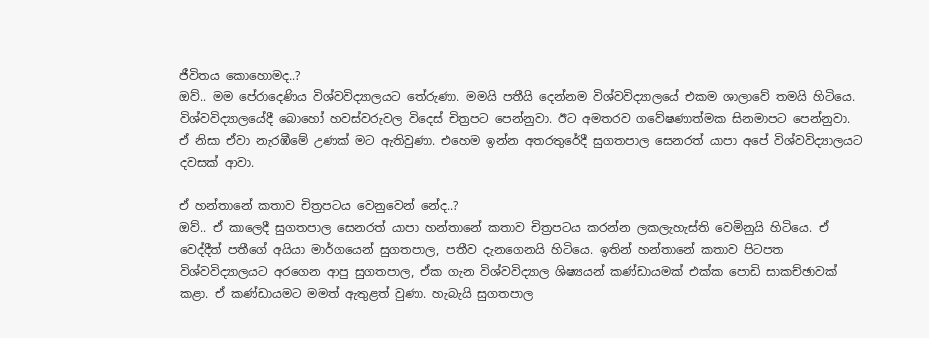ජීවිතය කොහොමද..?
ඔව්.. මම පේරාදෙණිය විශ්වවිද්‍යාලයට තේරුණා. මමයි පතීයි දෙන්නම විශ්වවිද්‍යාලයේ එකම ශාලාවේ තමයි හිටියෙ. විශ්වවිද්‍යාලයේදී බොහෝ හවස්වරුවල විදෙස් චිත්‍රපට පෙන්නුවා. ඊට අමතරව ගවේෂණාත්මක සිනමාපට පෙන්නුවා. ඒ නිසා ඒවා නැරඹීමේ උණක් මට ඇතිවුණා. එහෙම ඉන්න අතරතුරේදී සුගතපාල සෙනරත් යාපා අපේ විශ්වවිද්‍යාලයට දවසක් ආවා.

ඒ හන්තානේ කතාව චිත්‍රපටය වෙනුවෙන් නේද..?
ඔව්.. ඒ කාලෙදී සුගතපාල සෙනරත් යාපා හන්තානේ කතාව චිත්‍රපටය කරන්න ලකලැහැස්ති වෙමිනුයි හිටියෙ. ඒ වෙද්දීත් පතීගේ අයියා මාර්ගයෙන් සුගතපාල, පතීව දැනගෙනයි හිටියෙ. ඉතින් හන්තානේ කතාව පිටපත විශ්වවිද්‍යාලයට අරගෙන ආපු සුගතපාල, ඒක ගැන විශ්වවිද්‍යාල ශිෂ්‍යයන් කණ්ඩායමක් එක්ක පොඩි සාකච්ඡාවක් කළා. ඒ කණ්ඩායමට මමත් ඇතුළත් වුණා. හැබැයි සුගතපාල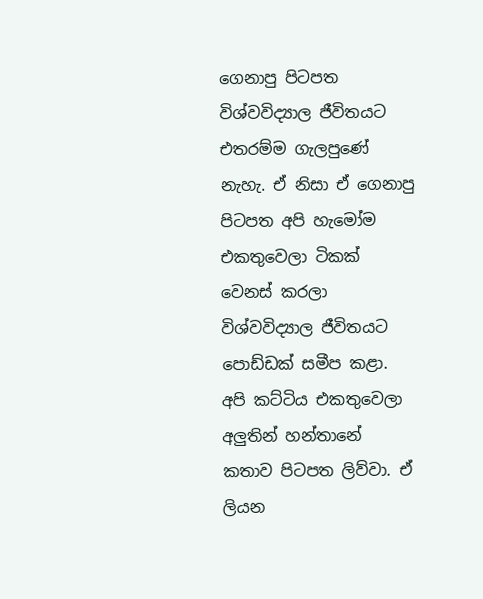ගෙනාපු පිටපත විශ්වවිද්‍යාල ජීවිතයට එතරම්ම ගැලපුණේ නැහැ. ඒ නිසා ඒ ගෙනාපු පිටපත අපි හැමෝම එකතුවෙලා ටිකක් වෙනස් කරලා විශ්වවිද්‍යාල ජීවිතයට පොඩ්ඩක් සමීප කළා. අපි කට්ටිය එකතුවෙලා අලුතින් හන්තානේ කතාව පිටපත ලිව්වා. ඒ ලියන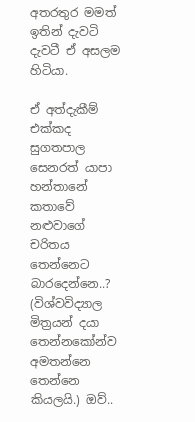අතරතුර මමත් ඉතින් දැවටි දැවටී ඒ අසලම හිටියා.

ඒ අත්දැකීම් එක්කද සුගතපාල සෙනරත් යාපා හන්තානේ කතාවේ නළුවාගේ චරිතය තෙන්නෙට බාරදෙන්නෙ..?
(විශ්වවිද්‍යාල මිත්‍රයන් දයා තෙන්නකෝන්ව අමතන්නෙ තෙන්නෙ කියලයි.) ඔව්..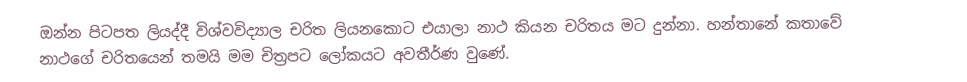ඔන්න පිටපත ලියද්දී විශ්වවිද්‍යාල චරිත ලියනකොට එයාලා නාථ කියන චරිතය මට දුන්නා. හන්තානේ කතාවේ නාථගේ චරිතයෙන් තමයි මම චිත්‍රපට ලෝකයට අවතීර්ණ වුණේ.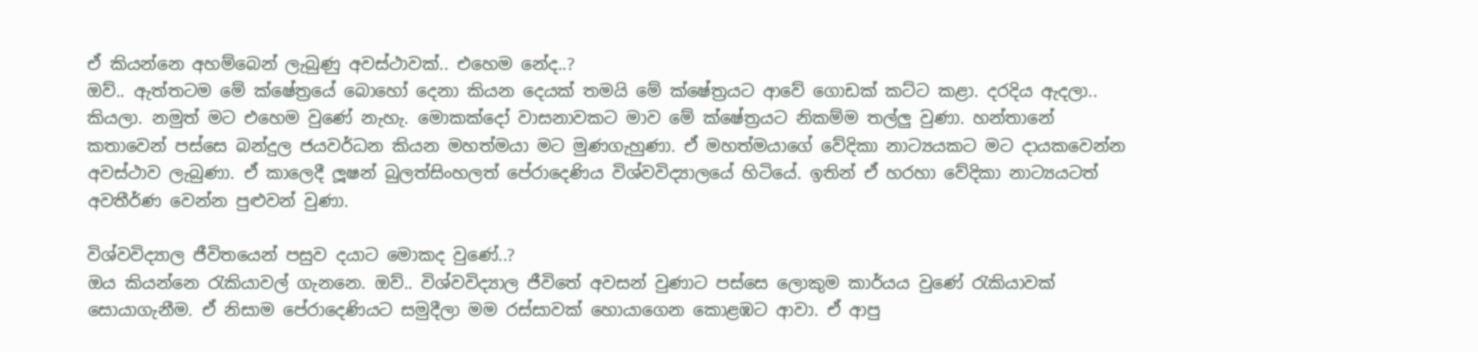ඒ කියන්නෙ අහම්බෙන් ලැබුණු අවස්ථාවක්.. එහෙම නේද..?
ඔව්.. ඇත්තටම මේ ක්ෂේත්‍රයේ බොහෝ දෙනා කියන දෙයක් තමයි මේ ක්ෂේත්‍රයට ආවේ ගොඩක් කට්ට කළා. දරදිය ඇදලා.. කියලා. නමුත් මට එහෙම වුණේ නැහැ. මොකක්දෝ වාසනාවකට මාව මේ ක්ෂේත්‍රයට නිකම්ම තල්ලු වුණා. හන්තානේ කතාවෙන් පස්සෙ බන්දුල ජයවර්ධන කියන මහත්මයා මට මුණගැහුණා. ඒ මහත්මයාගේ වේදිකා නාට්‍යයකට මට දායකවෙන්න අවස්ථාව ලැබුණා. ඒ කාලෙදී ලූෂන් බුලත්සිංහලත් පේරාදෙණිය විශ්වවිද්‍යාලයේ හිටියේ. ඉතින් ඒ හරහා වේදිකා නාට්‍යයටත් අවතීර්ණ වෙන්න පුළුවන් වුණා.

විශ්වවිද්‍යාල ජීවිතයෙන් පසුව දයාට මොකද වුණේ..?
ඔය කියන්නෙ රැකියාවල් ගැනනෙ. ඔව්.. විශ්වවිද්‍යාල ජීවිතේ අවසන් වුණාට පස්සෙ ලොකුම කාර්යය වුණේ රැකියාවක් සොයාගැනීම. ඒ නිසාම පේරාදෙණියට සමුදීලා මම රස්සාවක් හොයාගෙන කොළඹට ආවා. ඒ ආපු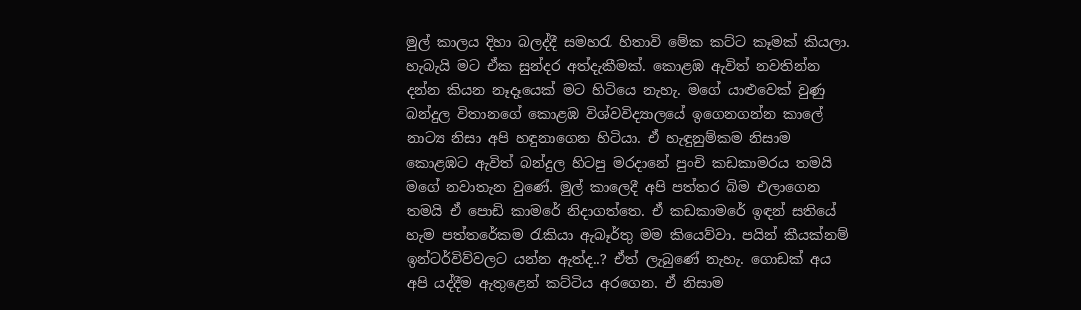මුල් කාලය දිහා බලද්දී සමහරැ හිතාවි මේක කට්ට කෑමක් කියලා. හැබැයි මට ඒක සුන්දර අත්දැකීමක්. කොළඹ ඇවිත් නවතින්න දන්න කියන නෑදෑයෙක් මට හිටියෙ නැහැ. මගේ යාළුවෙක් වුණු බන්දුල විතානගේ කොළඹ විශ්වවිද්‍යාලයේ ඉගෙනගන්න කාලේ නාට්‍ය නිසා අපි හඳුනාගෙන හිටියා. ඒ හැඳුනුම්කම නිසාම කොළඹට ඇවිත් බන්දුල හිටපු මරදානේ පුංචි කඩකාමරය තමයි මගේ නවාතැන වුණේ. මුල් කාලෙදී අපි පත්තර බිම එලාගෙන තමයි ඒ පොඩි කාමරේ නිදාගත්තෙ. ඒ කඩකාමරේ ඉඳන් සතියේ හැම පත්තරේකම රැකියා ඇබෑර්තු මම කියෙව්වා. පයින් කීයක්නම් ඉන්ටර්විව්වලට යන්න ඇත්ද..? ඒත් ලැබුණේ නැහැ. ගොඩක් අය අපි යද්දීම ඇතුළෙන් කට්ටිය අරගෙන. ඒ නිසාම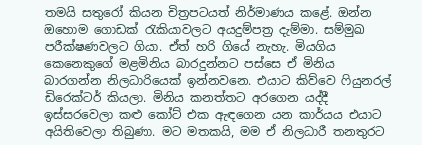තමයි සතුරෝ කියන චිත්‍රපටයත් නිර්මාණය කළේ. ඔන්න ඔහොම ගොඩක් රැකියාවලට අයදුම්පත්‍ර දැම්මා. සම්මුඛ පරීක්ෂණවලට ගියා. ඒත් හරි ගියේ නැහැ. මියගිය කෙනෙකුගේ මළමිනිය බාරදුන්නට පස්සෙ ඒ මිනිය බාරගන්න නිලධාරියෙක් ඉන්නවනෙ. එයාට කිව්වෙ ෆියුනරල් ඩිරෙක්ටර් කියලා. මිනිය කනත්තට අරගෙන යද්දී ඉස්සරවෙලා කළු කෝට් එක ඇඳගෙන යන කාර්යය එයාට අයිතිවෙලා තිබුණා. මට මතකයි, මම ඒ නිලධාරී තනතුරට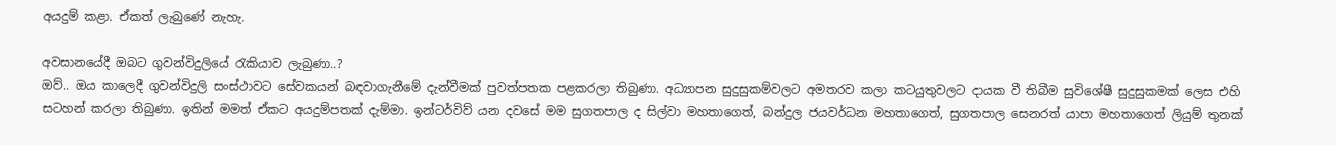අයදුම් කළා. ඒකත් ලැබුණේ නැහැ.

අවසානයේදී ඔබට ගුවන්විදුලියේ රැකියාව ලැබුණා..?
ඔව්.. ඔය කාලෙදී ගුවන්විදුලි සංස්ථාවට සේවකයන් බඳවාගැනීමේ දැන්වීමක් පුවත්පතක පළකරලා තිබුණා. අධ්‍යාපන සුදුසුකම්වලට අමතරව කලා කටයුතුවලට දායක වී තිබීම සුවිශේෂී සුදුසුකමක් ලෙස එහි සටහන් කරලා තිබුණා. ඉතින් මමත් ඒකට අයදුම්පතක් දැම්මා. ඉන්ටර්විව් යන දවසේ මම සුගතපාල ද සිල්වා මහතාගෙත්, බන්දුල ජයවර්ධන මහතාගෙත්, සුගතපාල සෙනරත් යාපා මහතාගෙත් ලියුම් තුනක්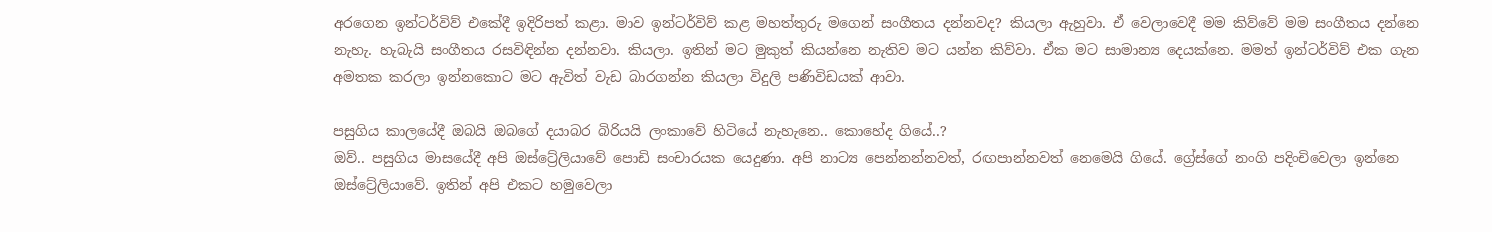අරගෙන ඉන්ටර්විව් එකේදී ඉදිරිපත් කළා. මාව ඉන්ටර්විව් කළ මහත්තුරු මගෙන් සංගීතය දන්නවද? කියලා ඇහුවා. ඒ වෙලාවෙදී මම කිව්වේ මම සංගීතය දන්නෙ නැහැ. හැබැයි සංගීතය රසවිඳින්න දන්නවා. කියලා. ඉතින් මට මුකුත් කියන්නෙ නැතිව මට යන්න කිව්වා. ඒක මට සාමාන්‍ය දෙයක්නෙ. මමත් ඉන්ටර්විව් එක ගැන අමතක කරලා ඉන්නකොට මට ඇවිත් වැඩ බාරගන්න කියලා විදුලි පණිවිඩයක් ආවා.

පසුගිය කාලයේදී ඔබයි ඔබගේ දයාබර බිරියයි ලංකාවේ හිටියේ නැහැනෙ.. කොහේද ගියේ..?
ඔව්.. පසුගිය මාසයේදී අපි ඔස්ට්‍රේලියාවේ පොඩි සංචාරයක යෙදුණා. අපි නාට්‍ය පෙන්නන්නවත්, රඟපාන්නවත් නෙමෙයි ගියේ. ග්‍රේස්ගේ නංගි පදිංචිවෙලා ඉන්නෙ ඔස්ට්‍රේලියාවේ. ඉතින් අපි එකට හමුවෙලා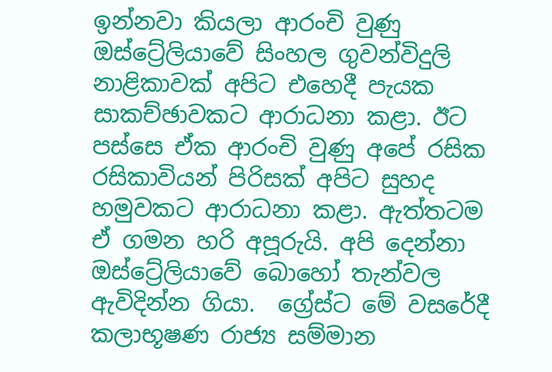ඉන්නවා කියලා ආරංචි වුණු ඔස්ට්‍රේලියාවේ සිංහල ගුවන්විදුලි නාළිකාවක් අපිට එහෙදී පැයක සාකච්ඡාවකට ආරාධනා කළා. ඊට පස්සෙ ඒක ආරංචි වුණු අපේ රසික රසිකාවියන් පිරිසක් අපිට සුහද හමුවකට ආරාධනා කළා. ඇත්තටම ඒ ගමන හරි අපූරුයි. අපි දෙන්නා ඔස්ට්‍රේලියාවේ බොහෝ තැන්වල ඇවිදින්න ගියා.  ග්‍රේස්ට මේ වසරේදී කලාභූෂණ රාජ්‍ය සම්මාන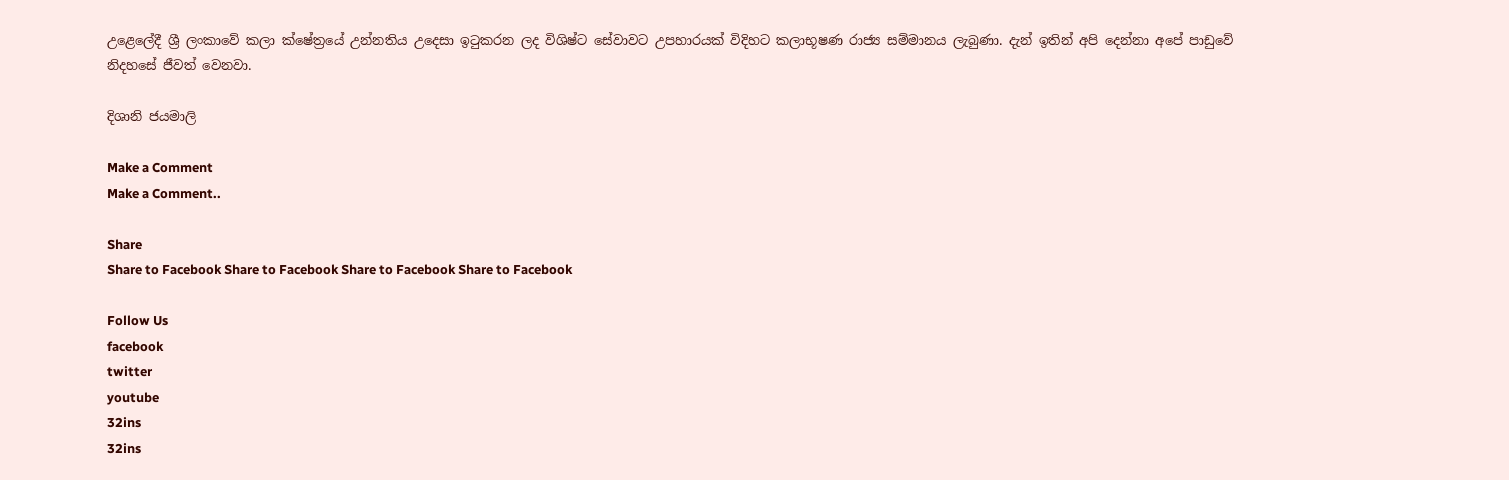උළෙලේදී ශ්‍රී ලංකාවේ කලා ක්ෂේත්‍රයේ උන්නතිය උදෙසා ඉටුකරන ලද විශිෂ්ට සේවාවට උපහාරයක් විදිහට කලාභූෂණ රාජ්‍ය සම්මානය ලැබුණා. දැන් ඉතින් අපි දෙන්නා අපේ පාඩුවේ නිදහසේ ජීවත් වෙනවා.

දිශානි ජයමාලි

Make a Comment
Make a Comment..

Share
Share to Facebook Share to Facebook Share to Facebook Share to Facebook

Follow Us
facebook
twitter
youtube
32ins
32ins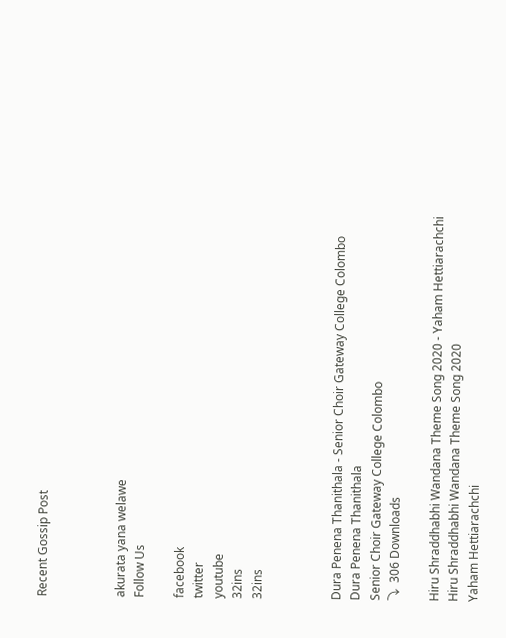Recent Gossip Post



akurata yana welawe
Follow Us

facebook
twitter
youtube
32ins
32ins



Dura Penena Thanithala - Senior Choir Gateway College Colombo
Dura Penena Thanithala
Senior Choir Gateway College Colombo
⤵  306 Downloads

Hiru Shraddhabhi Wandana Theme Song 2020 - Yaham Hettiarachchi
Hiru Shraddhabhi Wandana Theme Song 2020
Yaham Hettiarachchi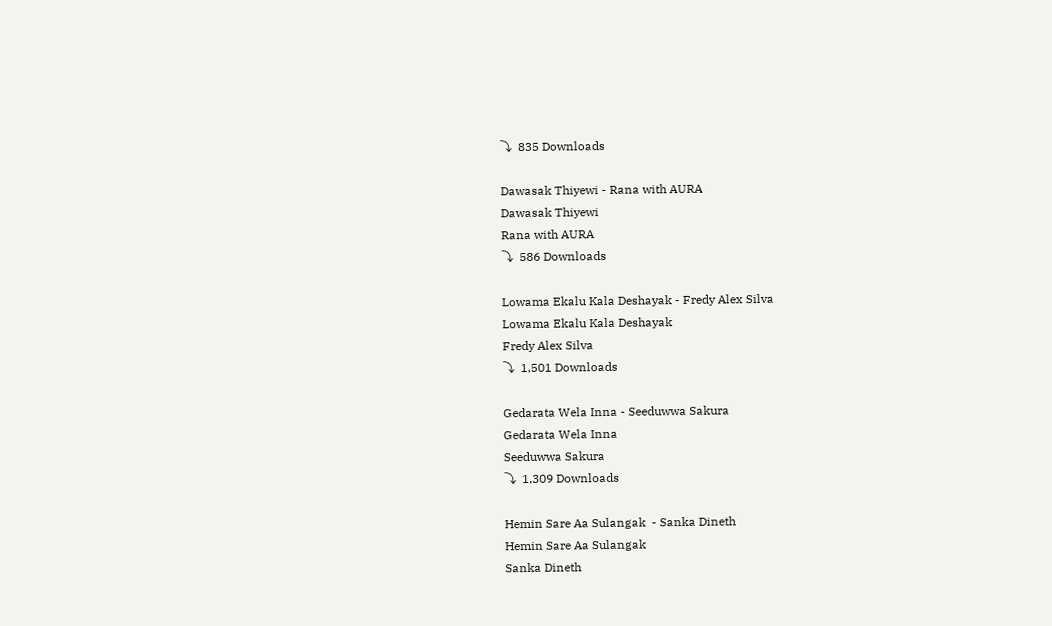⤵  835 Downloads

Dawasak Thiyewi - Rana with AURA
Dawasak Thiyewi
Rana with AURA
⤵  586 Downloads

Lowama Ekalu Kala Deshayak - Fredy Alex Silva
Lowama Ekalu Kala Deshayak
Fredy Alex Silva
⤵  1,501 Downloads

Gedarata Wela Inna - Seeduwwa Sakura
Gedarata Wela Inna
Seeduwwa Sakura
⤵  1,309 Downloads

Hemin Sare Aa Sulangak  - Sanka Dineth
Hemin Sare Aa Sulangak
Sanka Dineth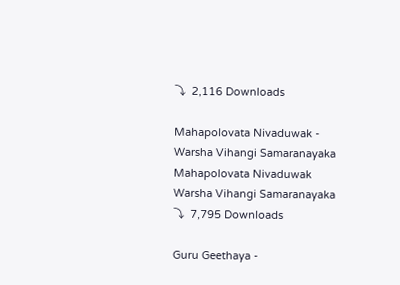⤵  2,116 Downloads

Mahapolovata Nivaduwak - Warsha Vihangi Samaranayaka
Mahapolovata Nivaduwak
Warsha Vihangi Samaranayaka
⤵  7,795 Downloads

Guru Geethaya -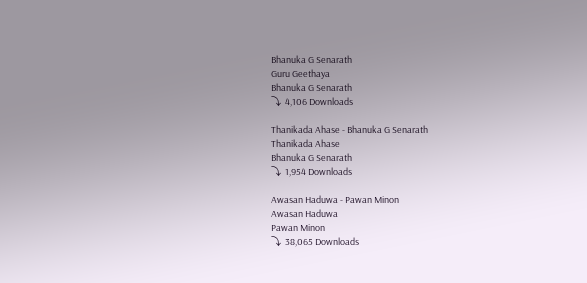Bhanuka G Senarath
Guru Geethaya
Bhanuka G Senarath
⤵  4,106 Downloads

Thanikada Ahase - Bhanuka G Senarath
Thanikada Ahase
Bhanuka G Senarath
⤵  1,954 Downloads

Awasan Haduwa - Pawan Minon
Awasan Haduwa
Pawan Minon
⤵  38,065 Downloads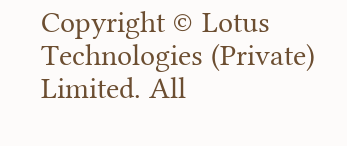Copyright © Lotus Technologies (Private) Limited. All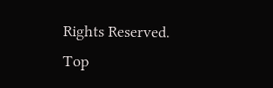Rights Reserved.
Top